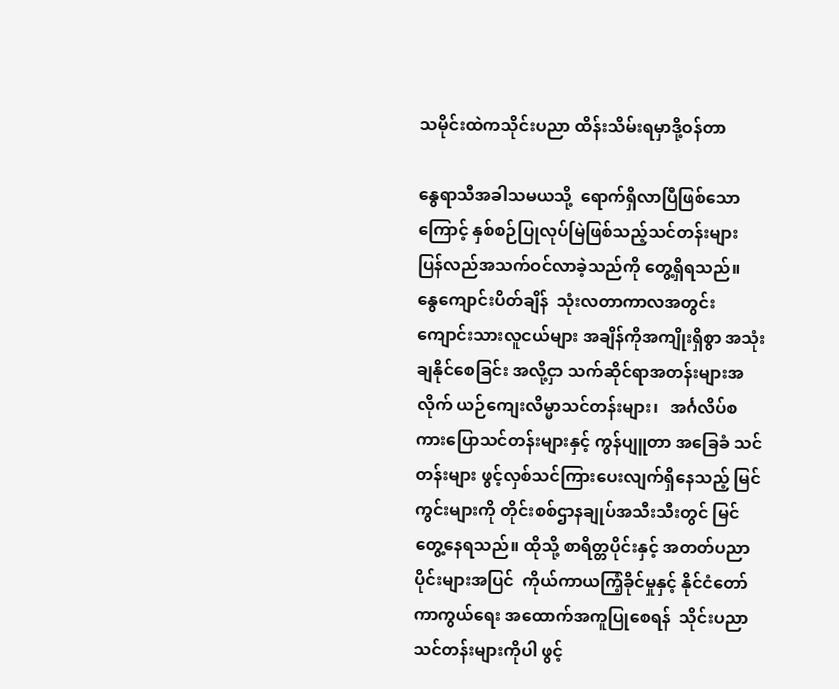သမိုင်းထဲကသိုင်းပညာ ထိန်းသိမ်းရမှာဒို့ဝန်တာ

နွေရာသီအခါသမယသို့  ရောက်ရှိလာပြီဖြစ်သောကြောင့် နှစ်စဉ်ပြုလုပ်မြဲဖြစ်သည့်သင်တန်းများ ပြန်လည်အသက်ဝင်လာခဲ့သည်ကို တွေ့ရှိရသည်။  နွေကျောင်းပိတ်ချိန်  သုံးလတာကာလအတွင်း ကျောင်းသားလူငယ်များ အချိန်ကိုအကျိုးရှိစွာ အသုံးချနိုင်စေခြင်း အလို့ငှာ သက်ဆိုင်ရာအတန်းများအလိုက် ယဉ်ကျေးလိမ္မာသင်တန်းများ၊   အင်္ဂလိပ်စကားပြောသင်တန်းများနှင့် ကွန်ပျူတာ အခြေခံ သင်တန်းများ ဖွင့်လှစ်သင်ကြားပေးလျက်ရှိနေသည့် မြင်ကွင်းများကို တိုင်းစစ်ဌာနချုပ်အသီးသီးတွင် မြင်တွေ့နေရသည်။ ထိုသို့ စာရိတ္တပိုင်းနှင့် အတတ်ပညာပိုင်းများအပြင်  ကိုယ်ကာယကြံ့ခိုင်မှုနှင့် နိုင်ငံတော်ကာကွယ်ရေး အထောက်အကူပြုစေရန်  သိုင်းပညာ သင်တန်းများကိုပါ ဖွင့်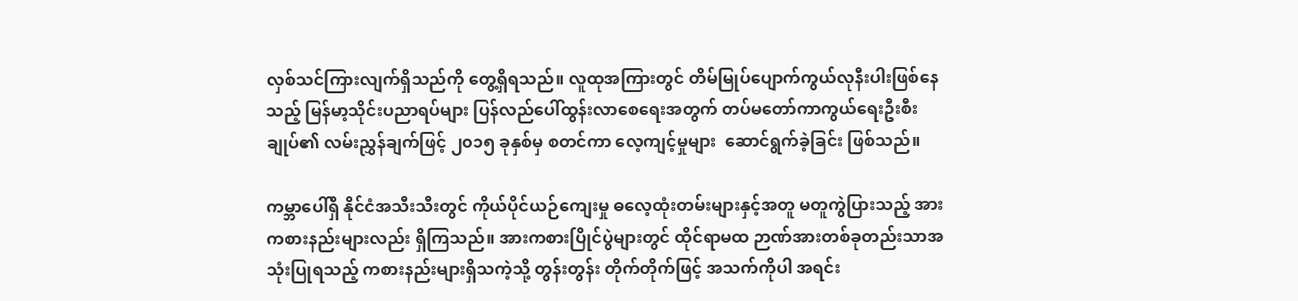လှစ်သင်ကြားလျက်ရှိသည်ကို တွေ့ရှိရသည်။ လူထုအကြားတွင် တိမ်မြုပ်ပျောက်ကွယ်လုနီးပါးဖြစ်နေသည့် မြန်မာ့သိုင်းပညာရပ်များ ပြန်လည်ပေါ်ထွန်းလာစေရေးအတွက် တပ်မတော်ကာကွယ်ရေးဦးစီးချုပ်၏ လမ်းညွှန်ချက်ဖြင့် ၂၀၁၅ ခုနှစ်မှ စတင်ကာ လေ့ကျင့်မှုများ  ဆောင်ရွက်ခဲ့ခြင်း ဖြစ်သည်။

ကမ္ဘာပေါ်ရှိ နိုင်ငံအသီးသီးတွင် ကိုယ်ပိုင်ယဉ်ကျေးမှု ဓလေ့ထုံးတမ်းများနှင့်အတူ မတူကွဲပြားသည့် အားကစားနည်းများလည်း ရှိကြသည်။ အားကစားပြိုင်ပွဲများတွင် ထိုင်ရာမထ ဉာဏ်အားတစ်ခုတည်းသာအသုံးပြုရသည့် ကစားနည်းများရှိသကဲ့သို့ တွန်းတွန်း တိုက်တိုက်ဖြင့် အသက်ကိုပါ အရင်း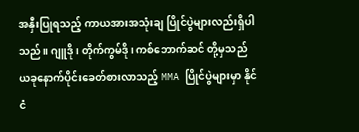အနှီးပြုရသည့် ကာယအားအသုံးချ ပြိုင်ပွဲများလည်းရှိပါသည်။ ဂျူဒို၊ တိုက်ကွမ်ဒို၊ ကစ်ဘောက်ဆင် တို့မှသည် ယခုနောက်ပိုင်းခေတ်စားလာသည့် MMA ပြိုင်ပွဲများမှာ နိုင်ငံ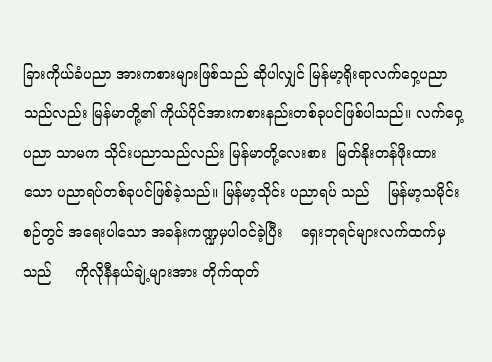ခြားကိုယ်ခံပညာ အားကစားများဖြစ်သည် ဆိုပါလျှင် မြန်မာ့ရိုးရာလက်ဝှေ့ပညာသည်လည်း မြန်မာတို့၏ ကိုယ်ပိုင်အားကစားနည်းတစ်ခုပင်ဖြစ်ပါသည်။ လက်ဝှေ့ပညာ သာမက သိုင်းပညာသည်လည်း မြန်မာတို့လေးစား  မြတ်နိုးတန်ဖိုးထားသော ပညာရပ်တစ်ခုပင်ဖြစ်ခဲ့သည်။ မြန်မာ့သိုင်း ပညာရပ် သည်    မြန်မာ့သမိုင်းစဉ်တွင် အရေးပါသော အခန်းကဏ္ဍမှပါဝင်ခဲ့ပြီး    ရှေးဘုရင်များလက်ထက်မှသည်     ကိုလိုနီနယ်ချဲ့များအား တိုက်ထုတ်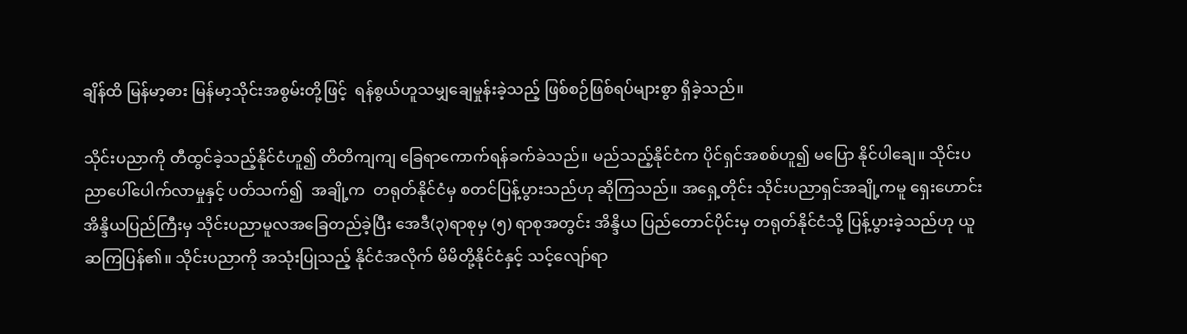ချိန်ထိ မြန်မာ့ဓား မြန်မာ့သိုင်းအစွမ်းတို့ဖြင့်  ရန်စွယ်ဟူသမျှချေမှုန်းခဲ့သည့် ဖြစ်စဉ်ဖြစ်ရပ်များစွာ ရှိခဲ့သည်။

သိုင်းပညာကို တီထွင်ခဲ့သည့်နိုင်ငံဟူ၍ တိတိကျကျ ခြေရာကောက်ရန်ခက်ခဲသည်။ မည်သည့်နိုင်ငံက ပိုင်ရှင်အစစ်ဟူ၍ မပြော နိုင်ပါချေ။ သိုင်းပညာပေါ်ပေါက်လာမှုနှင့် ပတ်သက်၍  အချို့က  တရုတ်နိုင်ငံမှ စတင်ပြန့်ပွားသည်ဟု ဆိုကြသည်။ အရှေ့တိုင်း သိုင်းပညာရှင်အချို့ကမူ ရှေးဟောင်းအိန္ဒိယပြည်ကြီးမှ သိုင်းပညာမူလအခြေတည်ခဲ့ပြီး အေဒီ(၃)ရာစုမှ (၅) ရာစုအတွင်း အိန္ဒိယ ပြည်တောင်ပိုင်းမှ တရုတ်နိုင်ငံသို့ ပြန့်ပွားခဲ့သည်ဟု ယူဆကြပြန်၏။ သိုင်းပညာကို အသုံးပြုသည့် နိုင်ငံအလိုက် မိမိတို့နိုင်ငံနှင့် သင့်လျော်ရာ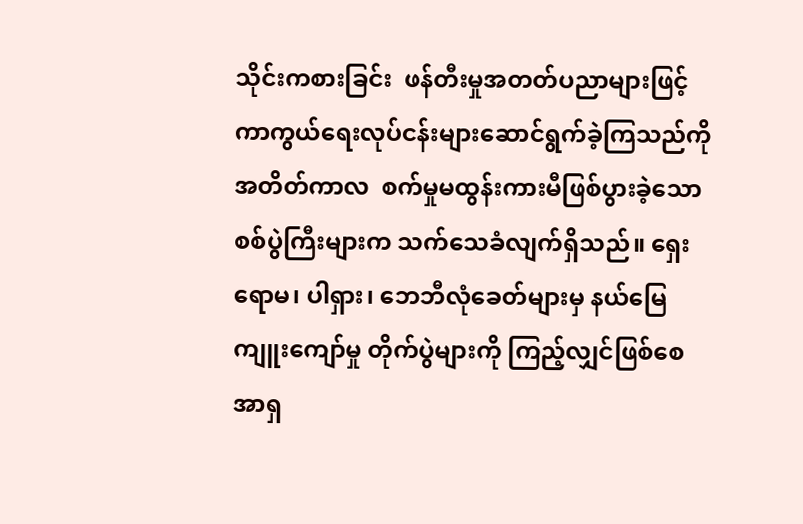သိုင်းကစားခြင်း  ဖန်တီးမှုအတတ်ပညာများဖြင့် ကာကွယ်ရေးလုပ်ငန်းများဆောင်ရွက်ခဲ့ကြသည်ကို အတိတ်ကာလ  စက်မှုမထွန်းကားမီဖြစ်ပွားခဲ့သော စစ်ပွဲကြီးများက သက်သေခံလျက်ရှိသည်။ ရှေးရောမ၊ ပါရှား၊ ဘေဘီလုံခေတ်များမှ နယ်မြေ ကျူးကျော်မှု တိုက်ပွဲများကို ကြည့်လျှင်ဖြစ်စေ အာရှ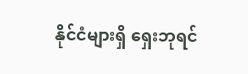နိုင်ငံများရှိ ရှေးဘုရင်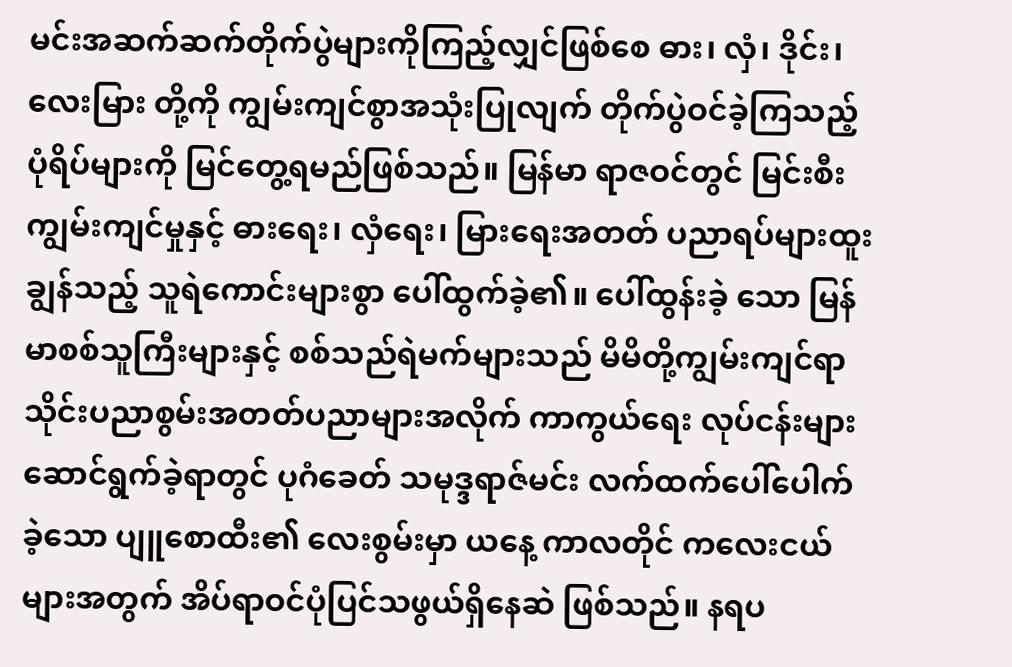မင်းအဆက်ဆက်တိုက်ပွဲများကိုကြည့်လျှင်ဖြစ်စေ ဓား၊ လှံ၊ ဒိုင်း၊ လေးမြား တို့ကို ကျွမ်းကျင်စွာအသုံးပြုလျက် တိုက်ပွဲဝင်ခဲ့ကြသည့် ပုံရိပ်များကို မြင်တွေ့ရမည်ဖြစ်သည်။ မြန်မာ ရာဇဝင်တွင် မြင်းစီးကျွမ်းကျင်မှုနှင့် ဓားရေး၊ လှံရေး၊ မြားရေးအတတ် ပညာရပ်များထူးချွန်သည့် သူရဲကောင်းများစွာ ပေါ်ထွက်ခဲ့၏။ ပေါ်ထွန်းခဲ့ သော မြန်မာစစ်သူကြီးများနှင့် စစ်သည်ရဲမက်များသည် မိမိတို့ကျွမ်းကျင်ရာ သိုင်းပညာစွမ်းအတတ်ပညာများအလိုက် ကာကွယ်ရေး လုပ်ငန်းများဆောင်ရွက်ခဲ့ရာတွင် ပုဂံခေတ် သမုဒ္ဒရာဇ်မင်း လက်ထက်ပေါ်ပေါက်ခဲ့သော ပျူစောထီး၏ လေးစွမ်းမှာ ယနေ့ ကာလတိုင် ကလေးငယ်များအတွက် အိပ်ရာဝင်ပုံပြင်သဖွယ်ရှိနေဆဲ ဖြစ်သည်။ နရပ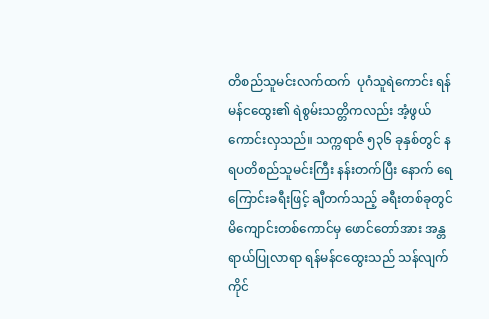တိစည်သူမင်းလက်ထက်  ပုဂံသူရဲကောင်း ရန်မန်ငထွေး၏ ရဲစွမ်းသတ္တိကလည်း အံ့ဖွယ်ကောင်းလှသည်။ သက္ကရာဇ် ၅၃၆ ခုနှစ်တွင် နရပတိစည်သူမင်းကြီး နန်းတက်ပြီး နောက် ရေကြောင်းခရီးဖြင့် ချီတက်သည့် ခရီးတစ်ခုတွင် မိကျောင်းတစ်ကောင်မှ ဖောင်တော်အား အန္တရာယ်ပြုလာရာ ရန်မန်ငထွေးသည် သန်လျက်ကိုင်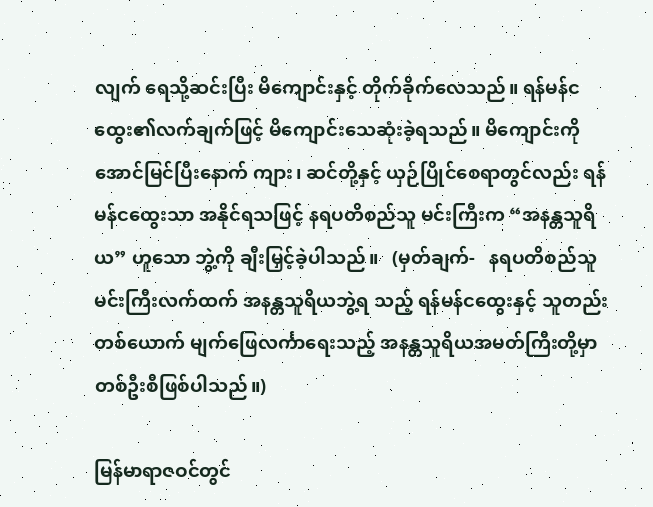လျက် ရေသို့ဆင်းပြီး မိကျောင်းနှင့် တိုက်ခိုက်လေသည်။ ရန်မန်ငထွေး၏လက်ချက်ဖြင့် မိကျောင်းသေဆုံးခဲ့ရသည်။ မိကျောင်းကိုအောင်မြင်ပြီးနောက် ကျား၊ ဆင်တို့နှင့် ယှဉ်ပြိုင်စေရာတွင်လည်း ရန်မန်ငထွေးသာ အနိုင်ရသဖြင့် နရပတိစည်သူ မင်းကြီးက “အနန္တသူရိယ” ဟူသော ဘွဲ့ကို ချီးမြှင့်ခဲ့ပါသည်။   (မှတ်ချက်-   နရပတိစည်သူမင်းကြီးလက်ထက် အနန္တသူရိယဘွဲ့ရ သည့် ရန်မန်ငထွေးနှင့် သူတည်းတစ်ယောက် မျက်ဖြေလင်္ကာရေးသည့် အနန္တသူရိယအမတ်ကြီးတို့မှာ တစ်ဦးစီဖြစ်ပါသည်။)

မြန်မာရာဇဝင်တွင်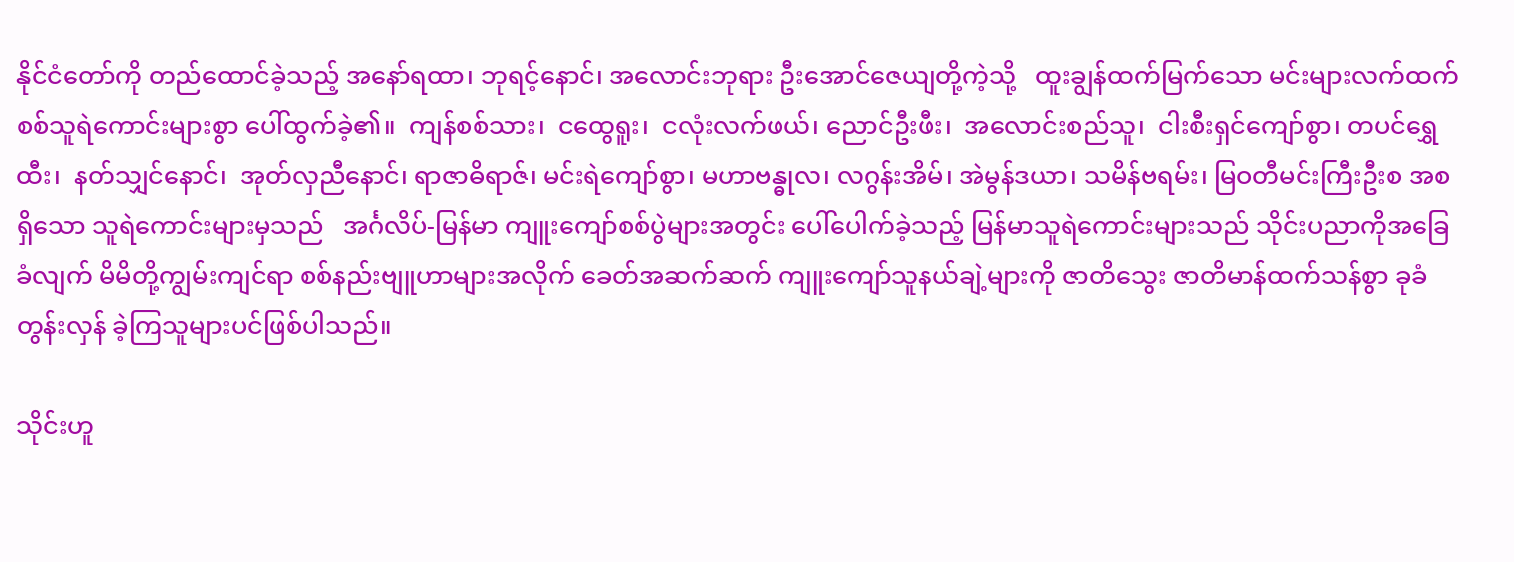နိုင်ငံတော်ကို တည်ထောင်ခဲ့သည့် အနော်ရထာ၊ ဘုရင့်နောင်၊ အလောင်းဘုရား ဦးအောင်ဇေယျတို့ကဲ့သို့   ထူးချွန်ထက်မြက်သော မင်းများလက်ထက် စစ်သူရဲကောင်းများစွာ ပေါ်ထွက်ခဲ့၏။  ကျန်စစ်သား၊  ငထွေရူး၊  ငလုံးလက်ဖယ်၊ ညောင်ဦးဖီး၊  အလောင်းစည်သူ၊  ငါးစီးရှင်ကျော်စွာ၊ တပင်ရွှေထီး၊  နတ်သျှင်နောင်၊  အုတ်လှညီနောင်၊ ရာဇာဓိရာဇ်၊ မင်းရဲကျော်စွာ၊ မဟာဗန္ဓုလ၊ လဂွန်းအိမ်၊ အဲမွန်ဒယာ၊ သမိန်ဗရမ်း၊ မြဝတီမင်းကြီးဦးစ အစရှိသော သူရဲကောင်းများမှသည်   အင်္ဂလိပ်-မြန်မာ ကျူးကျော်စစ်ပွဲများအတွင်း ပေါ်ပေါက်ခဲ့သည့် မြန်မာသူရဲကောင်းများသည် သိုင်းပညာကိုအခြေခံလျက် မိမိတို့ကျွမ်းကျင်ရာ စစ်နည်းဗျူဟာများအလိုက် ခေတ်အဆက်ဆက် ကျူးကျော်သူနယ်ချဲ့များကို ဇာတိသွေး ဇာတိမာန်ထက်သန်စွာ ခုခံတွန်းလှန် ခဲ့ကြသူများပင်ဖြစ်ပါသည်။

သိုင်းဟူ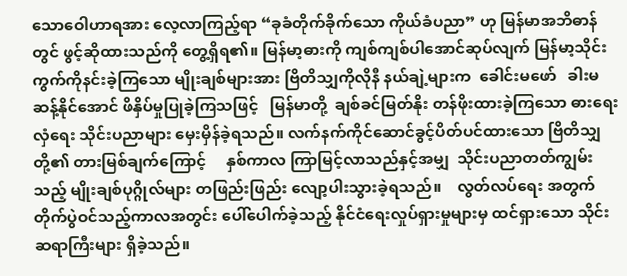သောဝေါဟာရအား လေ့လာကြည့်ရာ “ခုခံတိုက်ခိုက်သော ကိုယ်ခံပညာ” ဟု မြန်မာအဘိဓာန်တွင် ဖွင့်ဆိုထားသည်ကို တွေ့ရှိရ၏။ မြန်မာ့ဓားကို ကျစ်ကျစ်ပါအောင်ဆုပ်လျက် မြန်မာ့သိုင်းကွက်ကိုနင်းခဲ့ကြသော မျိုးချစ်များအား ဗြိတိသျှကိုလိုနီ နယ်ချဲ့များက  ခေါင်းမဖော်   ခါးမဆန့်နိုင်အောင် ဖိနှိပ်မှုပြုခဲ့ကြသဖြင့်   မြန်မာတို့  ချစ်ခင်မြတ်နိုး တန်ဖိုးထားခဲ့ကြသော ဓားရေး လှံရေး သိုင်းပညာများ မှေးမှိန်ခဲ့ရသည်။ လက်နက်ကိုင်ဆောင်ခွင့်ပိတ်ပင်ထားသော ဗြိတိသျှတို့၏ တားမြစ်ချက်ကြောင့်     နှစ်ကာလ ကြာမြင့်လာသည်နှင့်အမျှ  သိုင်းပညာတတ်ကျွမ်းသည့် မျိုးချစ်ပုဂ္ဂိုလ်များ တဖြည်းဖြည်း လျော့ပါးသွားခဲ့ရသည်။    လွတ်လပ်ရေး အတွက် တိုက်ပွဲဝင်သည့်ကာလအတွင်း ပေါ်ပေါက်ခဲ့သည့် နိုင်ငံရေးလှုပ်ရှားမှုများမှ ထင်ရှားသော သိုင်းဆရာကြီးများ ရှိခဲ့သည်။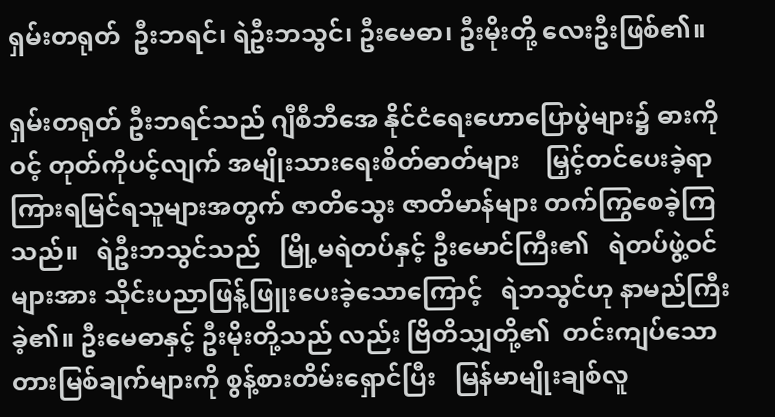ရှမ်းတရုတ်  ဦးဘရင်၊ ရဲဦးဘသွင်၊ ဦးမေဓာ၊ ဦးမိုးတို့ လေးဦးဖြစ်၏။

ရှမ်းတရုတ် ဦးဘရင်သည် ဂျီစီဘီအေ နိုင်ငံရေးဟောပြောပွဲများ၌ ဓားကိုဝင့် တုတ်ကိုပင့်လျက် အမျိုးသားရေးစိတ်ဓာတ်များ    မြှင့်တင်ပေးခဲ့ရာ ကြားရမြင်ရသူများအတွက် ဇာတိသွေး ဇာတိမာန်များ တက်ကြွစေခဲ့ကြသည်။   ရဲဦးဘသွင်သည်   မြို့မရဲတပ်နှင့် ဦးမောင်ကြီး၏   ရဲတပ်ဖွဲ့ဝင်များအား သိုင်းပညာဖြန့်ဖြူးပေးခဲ့သောကြောင့်   ရဲဘသွင်ဟု နာမည်ကြီးခဲ့၏။ ဦးမေဓာနှင့် ဦးမိုးတို့သည် လည်း ဗြိတိသျှတို့၏  တင်းကျပ်သော တားမြစ်ချက်များကို စွန့်စားတိမ်းရှောင်ပြီး   မြန်မာမျိုးချစ်လူ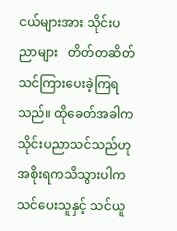ငယ်များအား သိုင်းပညာများ   တိတ်တဆိတ်သင်ကြားပေးခဲ့ကြရသည်။ ထိုခေတ်အခါက   သိုင်းပညာသင်သည်ဟု အစိုးရကသိသွားပါက    သင်ပေးသူနှင့် သင်ယူ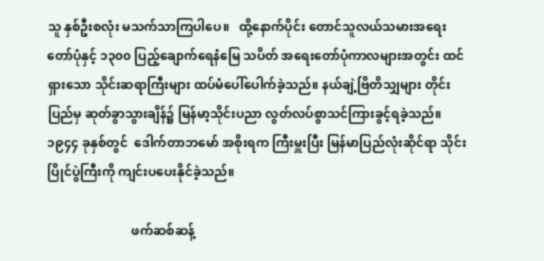သူ နှစ်ဦးစလုံး မသက်သာကြပါပေ။   ထို့နောက်ပိုင်း တောင်သူလယ်သမားအရေးတော်ပုံနှင့် ၁၃၀၀ ပြည့်ချောက်ရေနံမြေ သပိတ် အရေးတော်ပုံကာလများအတွင်း ထင်ရှားသော သိုင်းဆရာကြီးများ ထပ်မံပေါ်ပေါက်ခဲ့သည်။ နယ်ချဲ့ဗြိတိသျှများ တိုင်းပြည်မှ ဆုတ်ခွာသွားချိန်၌ မြန်မာ့သိုင်းပညာ လွတ်လပ်စွာသင်ကြားခွင့်ရခဲ့သည်။  ၁၉၄၄ ခုနှစ်တွင်  ဒေါက်တာဘမော် အစိုးရက ကြီးမှူးပြီး မြန်မာပြည်လုံးဆိုင်ရာ သိုင်းပြိုင်ပွဲကြီးကို ကျင်းပပေးနိုင်ခဲ့သည်။

                           ဖက်ဆစ်ဆန့်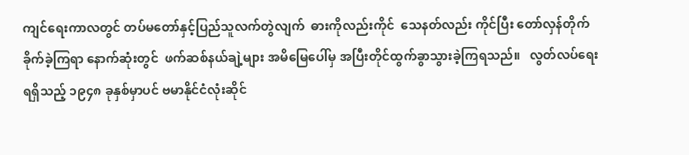ကျင်ရေးကာလတွင် တပ်မတော်နှင့်ပြည်သူလက်တွဲလျက်  ဓားကိုလည်းကိုင်  သေနတ်လည်း ကိုင်ပြီး တော်လှန်တိုက်ခိုက်ခဲ့ကြရာ နောက်ဆုံးတွင်  ဖက်ဆစ်နယ်ချဲ့များ အမိမြေပေါ်မှ အပြီးတိုင်ထွက်ခွာသွားခဲ့ကြရသည်။   လွတ်လပ်ရေးရရှိသည့် ၁၉၄၈ ခုနှစ်မှာပင် ဗမာနိုင်ငံလုံးဆိုင်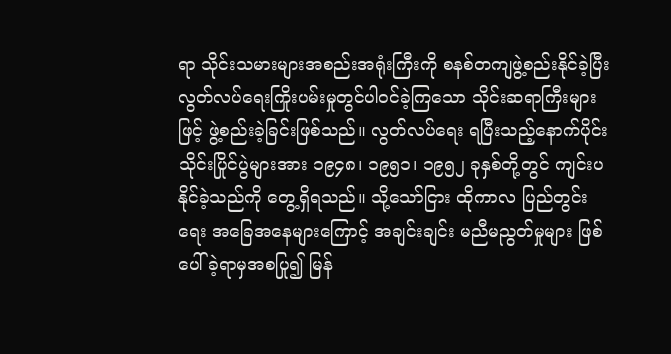ရာ သိုင်းသမားများအစည်းအရုံးကြီးကို စနစ်တကျဖွဲ့စည်းနိုင်ခဲ့ပြီး လွတ်လပ်ရေးကြိုးပမ်းမှုတွင်ပါဝင်ခဲ့ကြသော သိုင်းဆရာကြီးများဖြင့် ဖွဲ့စည်းခဲ့ခြင်းဖြစ်သည်။ လွတ်လပ်ရေး ရပြီးသည့်နောက်ပိုင်း သိုင်းပြိုင်ပွဲများအား ၁၉၄၈၊ ၁၉၅၁၊ ၁၉၅၂ ခုနှစ်တို့တွင် ကျင်းပနိုင်ခဲ့သည်ကို တွေ့ရှိရသည်။ သို့သော်ငြား ထိုကာလ ပြည်တွင်းရေး အခြေအနေများကြောင့် အချင်းချင်း မညီမညွတ်မှုများ ဖြစ်ပေါ်ခဲ့ရာမှအစပြု၍ မြန်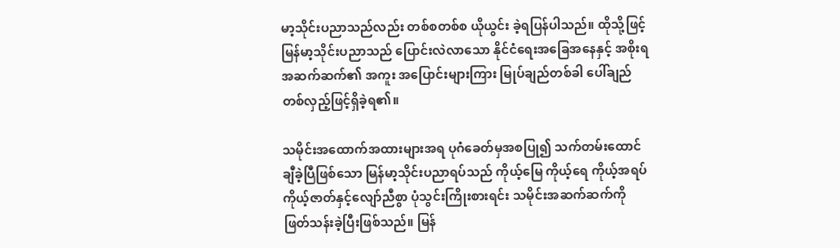မာ့သိုင်းပညာသည်လည်း တစ်စတစ်စ ယိုယွင်း ခဲ့ရပြန်ပါသည်။ ထိုသို့ဖြင့် မြန်မာ့သိုင်းပညာသည် ပြောင်းလဲလာသော နိုင်ငံရေးအခြေအနေနှင့် အစိုးရအဆက်ဆက်၏ အကူး အပြောင်းများကြား မြုပ်ချည်တစ်ခါ ပေါ်ချည်တစ်လှည့်ဖြင့်ရှိခဲ့ရ၏။

သမိုင်းအထောက်အထားများအရ ပုဂံခေတ်မှအစပြု၍ သက်တမ်းထောင်ချီခဲ့ပြီဖြစ်သော မြန်မာ့သိုင်းပညာရပ်သည် ကိုယ့်မြေ ကိုယ့်ရေ ကိုယ့်အရပ် ကိုယ့်ဇာတ်နှင့်လျော်ညီစွာ ပုံသွင်းကြိုးစားရင်း သမိုင်းအဆက်ဆက်ကို ဖြတ်သန်းခဲ့ပြီးဖြစ်သည်။ မြန်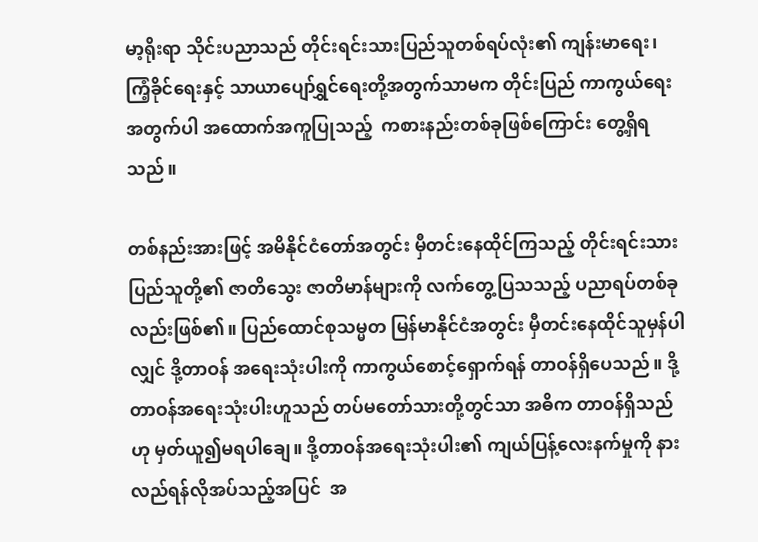မာ့ရိုးရာ သိုင်းပညာသည် တိုင်းရင်းသားပြည်သူတစ်ရပ်လုံး၏ ကျန်းမာရေး၊ ကြံ့ခိုင်ရေးနှင့် သာယာပျော်ရွှင်ရေးတို့အတွက်သာမက တိုင်းပြည် ကာကွယ်ရေးအတွက်ပါ အထောက်အကူပြုသည့်  ကစားနည်းတစ်ခုဖြစ်ကြောင်း တွေ့ရှိရသည်။

တစ်နည်းအားဖြင့် အမိနိုင်ငံတော်အတွင်း မှီတင်းနေထိုင်ကြသည့် တိုင်းရင်းသားပြည်သူတို့၏ ဇာတိသွေး ဇာတိမာန်များကို လက်တွေ့ပြသသည့် ပညာရပ်တစ်ခုလည်းဖြစ်၏။ ပြည်ထောင်စုသမ္မတ မြန်မာနိုင်ငံအတွင်း မှီတင်းနေထိုင်သူမှန်ပါလျှင် ဒို့တာဝန် အရေးသုံးပါးကို ကာကွယ်စောင့်ရှောက်ရန် တာဝန်ရှိပေသည်။ ဒို့တာဝန်အရေးသုံးပါးဟူသည် တပ်မတော်သားတို့တွင်သာ အဓိက တာဝန်ရှိသည်ဟု မှတ်ယူ၍မရပါချေ။ ဒို့တာဝန်အရေးသုံးပါး၏ ကျယ်ပြန့်လေးနက်မှုကို နားလည်ရန်လိုအပ်သည့်အပြင်  အ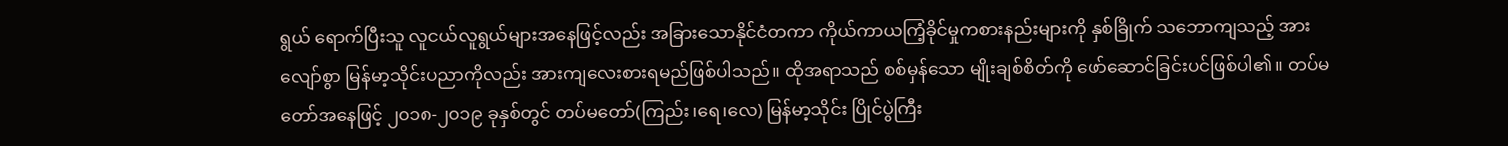ရွယ် ရောက်ပြီးသူ လူငယ်လူရွယ်များအနေဖြင့်လည်း အခြားသောနိုင်ငံတကာ ကိုယ်ကာယကြံ့ခိုင်မှုကစားနည်းများကို နှစ်ခြိုက် သဘောကျသည့် အားလျော်စွာ မြန်မာ့သိုင်းပညာကိုလည်း အားကျလေးစားရမည်ဖြစ်ပါသည်။ ထိုအရာသည် စစ်မှန်သော မျိုးချစ်စိတ်ကို ဖော်ဆောင်ခြင်းပင်ဖြစ်ပါ၏။ တပ်မတော်အနေဖြင့် ၂၀၁၈-၂၀၁၉ ခုနှစ်တွင် တပ်မတော်(ကြည်း၊ရေ၊လေ) မြန်မာ့သိုင်း ပြိုင်ပွဲကြီး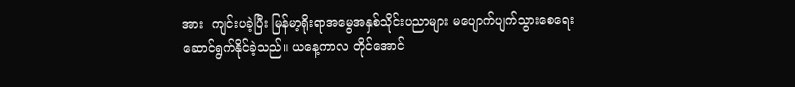အား  ကျင်းပခဲ့ပြီး မြန်မာ့ရိုးရာအမွေအနှစ်သိုင်းပညာများ မပျောက်ပျက်သွားစေရေး ဆောင်ရွက်နိုင်ခဲ့သည်။ ယနေ့ကာလ တိုင်အောင်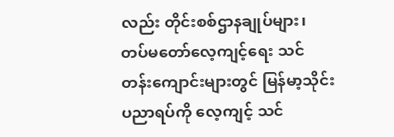လည်း တိုင်းစစ်ဌာနချုပ်များ၊ တပ်မတော်လေ့ကျင့်ရေး သင်တန်းကျောင်းများတွင် မြန်မာ့သိုင်းပညာရပ်ကို လေ့ကျင့် သင်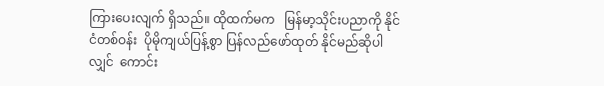ကြားပေးလျက် ရှိသည်။ ထိုထက်မက   မြန်မာ့သိုင်းပညာကို နိုင်ငံတစ်ဝန်း  ပိုမိုကျယ်ပြန့်စွာ ပြန်လည်ဖော်ထုတ် နိုင်မည်ဆိုပါ လျှင်  ကောင်း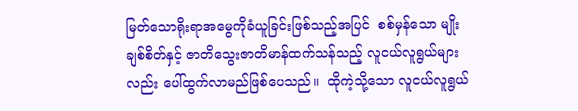မြတ်သောရိုးရာအမွေကိုခံယူခြင်းဖြစ်သည့်အပြင်  စစ်မှန်သော မျိုးချစ်စိတ်နှင့် ဇာတိသွေးဇာတိမာန်ထက်သန်သည့် လူငယ်လူရွယ်များလည်း ပေါ်ထွက်လာမည်ဖြစ်ပေသည်။  ထိုကဲ့သို့သော လူငယ်လူရွယ်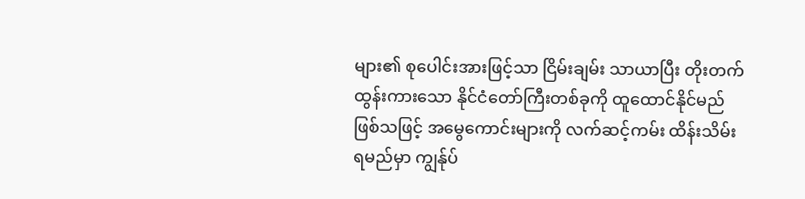များ၏ စုပေါင်းအားဖြင့်သာ ငြိမ်းချမ်း သာယာပြီး တိုးတက်ထွန်းကားသော နိုင်ငံတော်ကြီးတစ်ခုကို ထူထောင်နိုင်မည်ဖြစ်သဖြင့် အမွေကောင်းများကို လက်ဆင့်ကမ်း ထိန်းသိမ်း ရမည်မှာ ကျွန်ုပ်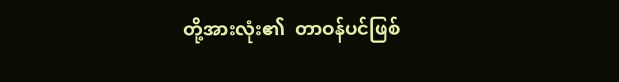တို့အားလုံး၏  တာဝန်ပင်ဖြစ်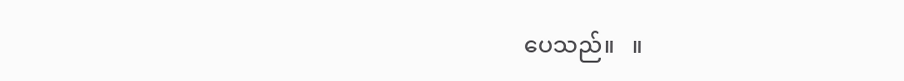ပေသည်။   ။